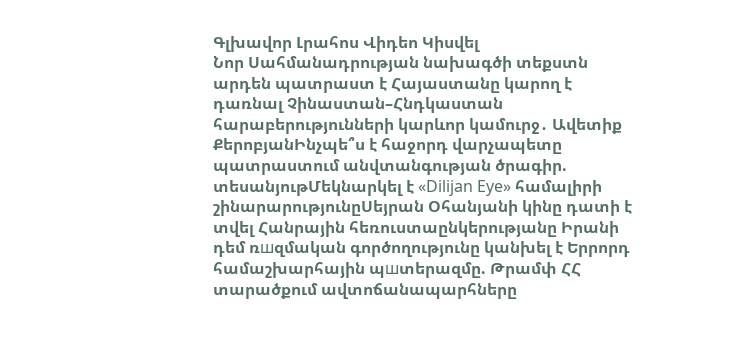Գլխավոր Լրահոս Վիդեո Կիսվել
Նոր Սահմանադրության նախագծի տեքստն արդեն պատրաստ է Հայաստանը կարող է դառնալ Չինաստան–Հնդկաստան հարաբերությունների կարևոր կամուրջ․ Ավետիք ՔերոբյանԻնչպե՞ս է հաջորդ վարչապետը պատրաստում անվտանգության ծրագիր. տեսանյութՄեկնարկել է «Dilijan Eye» համալիրի շինարարությունըՍեյրան Օհանյանի կինը դատի է տվել Հանրային հեռուստաընկերությանը Իրանի դեմ ռшզմական գործողությունը կանխել է Երրորդ համաշխարհային պшտերազմը. Թրամփ ՀՀ տարածքում ավտոճանապարհները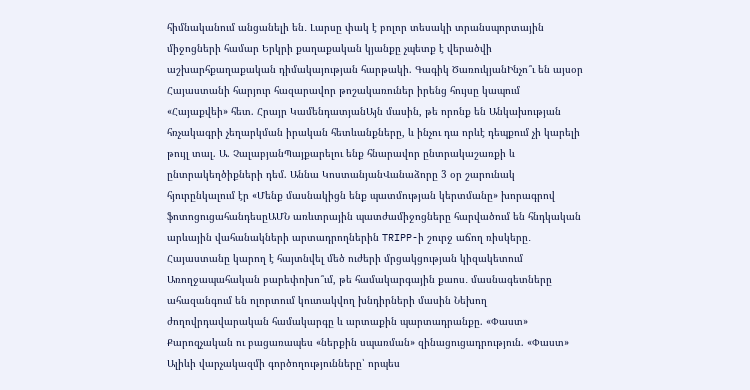հիմնականում անցանելի են․ Լարսը փակ է բոլոր տեսակի տրանսպորտային միջոցների համար Երկրի քաղաքական կյանքը չպետք է վերածվի աշխարհքաղաքական դիմակայության հարթակի. Գագիկ ԾառուկյանԻնչո՞ւ են այսօր Հայաստանի հարյուր հազարավոր թոշակառուներ իրենց հույսը կապում «Հայաքվեի» հետ. Հրայր ԿամենդատյանԱյն մասին, թե որոնք են Անկախության հռչակագրի չեղարկման իրական հետևանքները, և ինչու դա որևէ դեպքում չի կարելի թույլ տալ. Ա. ՉալաբյանՊայքարելու ենք հնարավոր ընտրակաշառքի և ընտրակեղծիքների դեմ. Աննա ԿոստանյանՎանաձորը 3 օր շարունակ հյուրընկալում էր «Մենք մասնակիցն ենք պատմության կերտմանը» խորագրով ֆոտոցուցահանդեսըԱՄՆ առևտրային պատժամիջոցները հարվածում են հնդկական արևային վահանակների արտադրողներին TRIPP-ի շուրջ աճող ռիսկերը․ Հայաստանը կարող է հայտնվել մեծ ուժերի մրցակցության կիզակետում Առողջապահական բարեփոխո՞ւմ, թե համակարգային քաոս․ մասնագետները ահազանգում են ոլորտում կուտակվող խնդիրների մասին Նեխող ժողովրդավարական համակարգը և արտաքին պարտադրանքը. «Փաստ» Քարոզչական ու բացառապես «ներքին սպառման» զինացուցադրություն. «Փաստ» Ալիևի վարչակազմի գործողությունները՝ որպես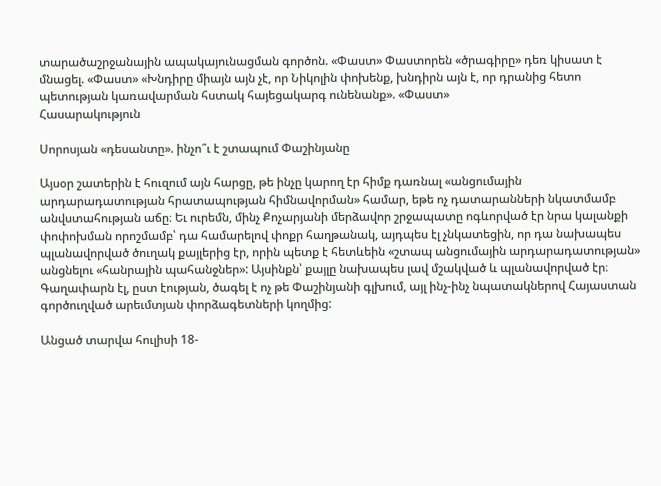տարածաշրջանային ապակայունացման գործոն. «Փաստ» Փաստորեն «ծրագիրը» դեռ կիսատ է մնացել. «Փաստ» «Խնդիրը միայն այն չէ, որ Նիկոլին փոխենք, խնդիրն այն է, որ դրանից հետո պետության կառավարման հստակ հայեցակարգ ունենանք». «Փաստ»
Հասարակություն

Սորոսյան «դեսանտը». ինչո՞ւ է շտապում Փաշինյանը

Այսօր շատերին է հուզում այն հարցը, թե ինչը կարող էր հիմք դառնալ «անցումային արդարադատության հրատապության հիմնավորման» համար, եթե ոչ դատարանների նկատմամբ անվստահության աճը։ Եւ ուրեմն, մինչ Քոչարյանի մերձավոր շրջապատը ոգևորված էր նրա կալանքի փոփոխման որոշմամբ՝ դա համարելով փոքր հաղթանակ, այդպես էլ չնկատեցին, որ դա նախապես պլանավորված ծուղակ քայլերից էր, որին պետք է հետևեին «շտապ անցումային արդարադատության» անցնելու «հանրային պահանջներ»: Այսինքն՝ քայլը նախապես լավ մշակված և պլանավորված էր։ Գաղափարն էլ, ըստ էության, ծագել է ոչ թե Փաշինյանի գլխում, այլ ինչ-ինչ նպատակներով Հայաստան գործուղված արեւմտյան փորձագետների կողմից:

Անցած տարվա հուլիսի 18-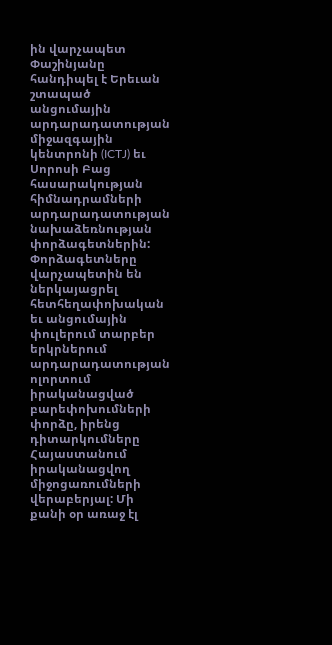ին վարչապետ Փաշինյանը հանդիպել է Երեւան շտապած անցումային արդարադատության միջազգային կենտրոնի (ICTJ) եւ Սորոսի Բաց հասարակության հիմնադրամների արդարադատության նախաձեռնության փորձագետներին: Փորձագետները վարչապետին են ներկայացրել հետհեղափոխական եւ անցումային փուլերում տարբեր երկրներում արդարադատության ոլորտում իրականացված բարեփոխումների փորձը, իրենց դիտարկումները Հայաստանում իրականացվող միջոցառումների վերաբերյալ: Մի քանի օր առաջ էլ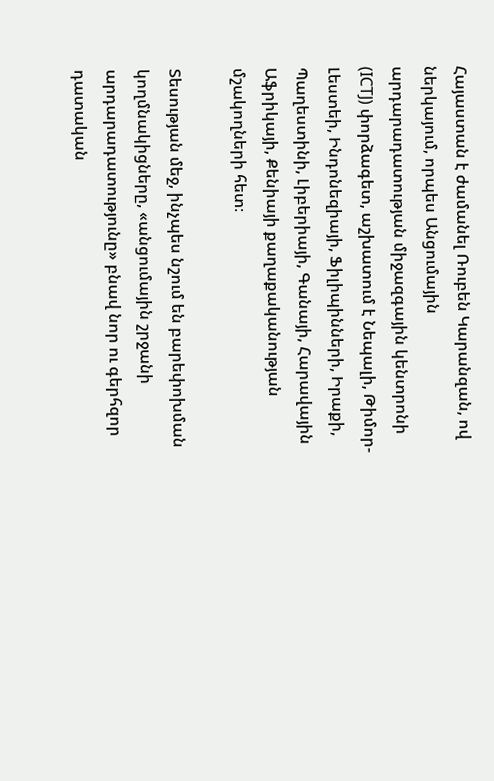Հայաստան է ժամանել Ռուբեն Կարանզան, ով ներկայում, որպես Անցումային արդարադատության միջազգային կենտրոնի (ICTJ) փորձագետ, աշխատում է Նեպալի, Թիմոր-Լեստեի, Ինդոնեզիայի, Ֆիլիպինների, Իրաքի, Պաղեստինի, Լիբերիայի, Գանայի, Հարավային Աֆրիկայի, Քենիայի քաղաքականության մշակողների հետ։

Տեսության մեջ, ինչպես նշում են բարեփոխման կողմնակիցները, «անցումային շրջանի արդարադատությունը» բնավ նոր ու գերհզոր դատական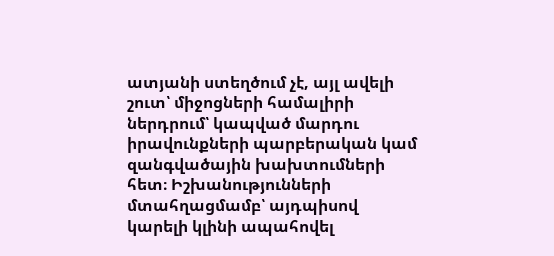ատյանի ստեղծում չէ, այլ ավելի շուտ՝ միջոցների համալիրի ներդրում՝ կապված մարդու իրավունքների պարբերական կամ զանգվածային խախտումների հետ։ Իշխանությունների մտահղացմամբ՝ այդպիսով կարելի կլինի ապահովել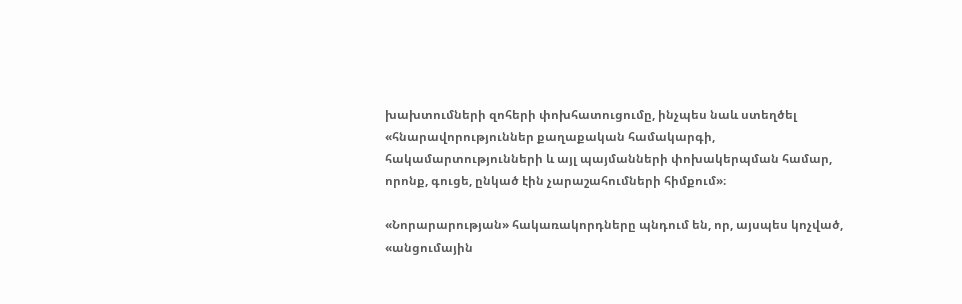խախտումների զոհերի փոխհատուցումը, ինչպես նաև ստեղծել «հնարավորություններ քաղաքական համակարգի, հակամարտությունների և այլ պայմանների փոխակերպման համար, որոնք, գուցե, ընկած էին չարաշահումների հիմքում»։

«Նորարարության» հակառակորդները պնդում են, որ, այսպես կոչված, «անցումային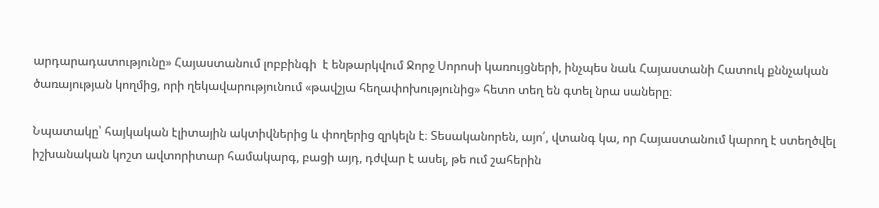արդարադատությունը» Հայաստանում լոբբինգի  է ենթարկվում Ջորջ Սորոսի կառույցների, ինչպես նաև Հայաստանի Հատուկ քննչական ծառայության կողմից, որի ղեկավարությունում «թավշյա հեղափոխությունից» հետո տեղ են գտել նրա սաները։

Նպատակը՝ հայկական էլիտային ակտիվներից և փողերից զրկելն է։ Տեսականորեն, այո՛, վտանգ կա, որ Հայաստանում կարող է ստեղծվել իշխանական կոշտ ավտորիտար համակարգ, բացի այդ, դժվար է ասել, թե ում շահերին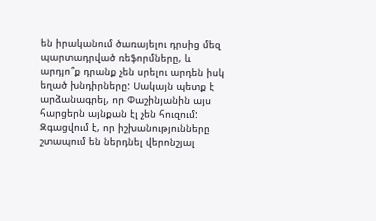են իրականում ծառայելու դրսից մեզ պարտադրված ռեֆորմները, և արդյո՞ք դրանք չեն սրելու արդեն իսկ եղած խնդիրները: Սակայն պետք է արձանագրել, որ Փաշինյանին այս հարցերն այնքան էլ չեն հուզում: Զգացվում է, որ իշխանությունները շտապում են ներդնել վերոնշյալ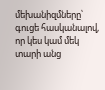մեխանիզմները՝ գուցե հասկանալով, որ կես կամ մեկ տարի անց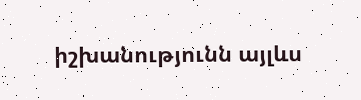իշխանությունն այլևս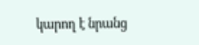կարող է նրանց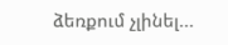ձեռքում չլինել...